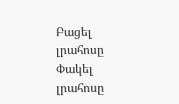Բացել լրահոսը Փակել լրահոսը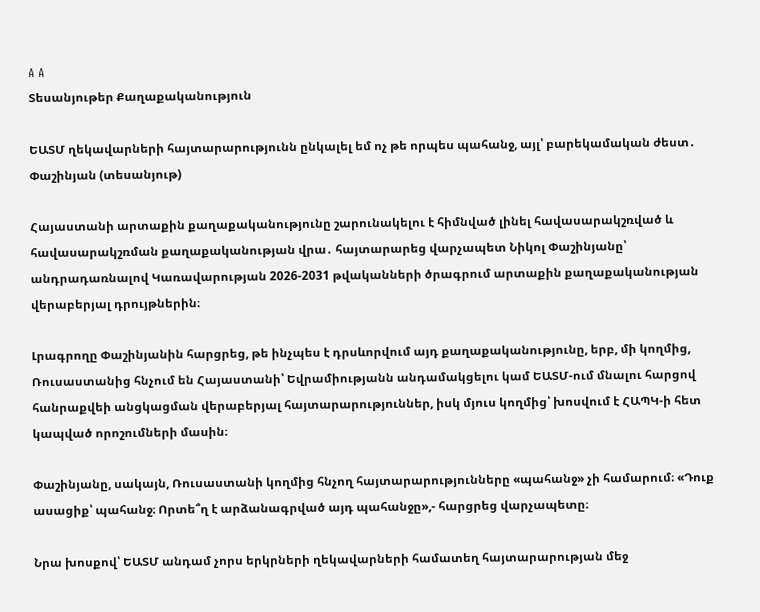A A
Տեսանյութեր Քաղաքականություն

ԵԱՏՄ ղեկավարների հայտարարությունն ընկալել եմ ոչ թե որպես պահանջ, այլ՝ բարեկամական ժեստ․ Փաշինյան (տեսանյութ)

Հայաստանի արտաքին քաղաքականությունը շարունակելու է հիմնված լինել հավասարակշռված և հավասարակշռման քաղաքականության վրա․ հայտարարեց վարչապետ Նիկոլ Փաշինյանը՝ անդրադառնալով Կառավարության 2026-2031 թվականների ծրագրում արտաքին քաղաքականության վերաբերյալ դրույթներին։

Լրագրողը Փաշինյանին հարցրեց, թե ինչպես է դրսևորվում այդ քաղաքականությունը, երբ, մի կողմից, Ռուսաստանից հնչում են Հայաստանի՝ Եվրամիությանն անդամակցելու կամ ԵԱՏՄ-ում մնալու հարցով հանրաքվեի անցկացման վերաբերյալ հայտարարություններ, իսկ մյուս կողմից՝ խոսվում է ՀԱՊԿ-ի հետ կապված որոշումների մասին։

Փաշինյանը, սակայն, Ռուսաստանի կողմից հնչող հայտարարությունները «պահանջ» չի համարում։ «Դուք ասացիք՝ պահանջ։ Որտե՞ղ է արձանագրված այդ պահանջը»,- հարցրեց վարչապետը։

Նրա խոսքով՝ ԵԱՏՄ անդամ չորս երկրների ղեկավարների համատեղ հայտարարության մեջ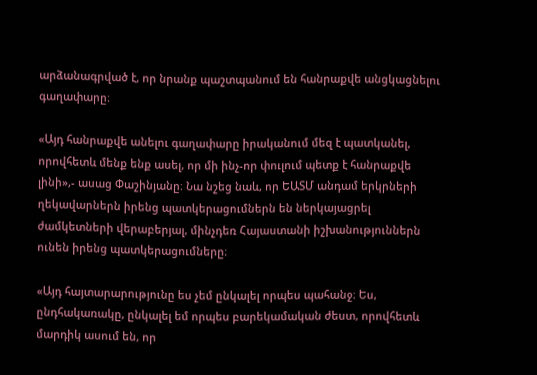արձանագրված է, որ նրանք պաշտպանում են հանրաքվե անցկացնելու գաղափարը։

«Այդ հանրաքվե անելու գաղափարը իրականում մեզ է պատկանել, որովհետև մենք ենք ասել, որ մի ինչ-որ փուլում պետք է հանրաքվե լինի»,- ասաց Փաշինյանը։ Նա նշեց նաև, որ ԵԱՏՄ անդամ երկրների ղեկավարներն իրենց պատկերացումներն են ներկայացրել ժամկետների վերաբերյալ, մինչդեռ Հայաստանի իշխանություններն ունեն իրենց պատկերացումները։

«Այդ հայտարարությունը ես չեմ ընկալել որպես պահանջ։ Ես, ընդհակառակը, ընկալել եմ որպես բարեկամական ժեստ, որովհետև մարդիկ ասում են, որ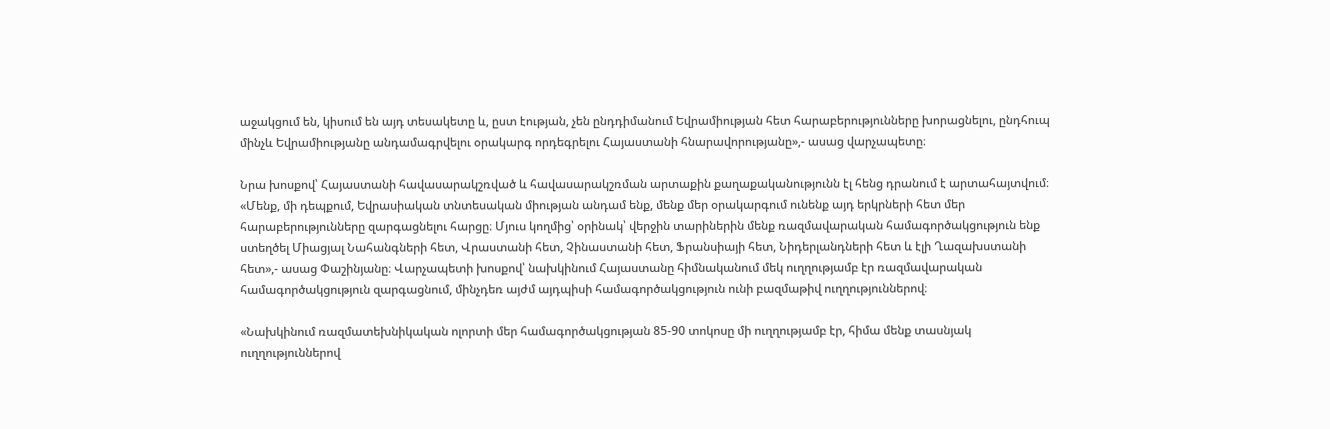աջակցում են, կիսում են այդ տեսակետը և, ըստ էության, չեն ընդդիմանում Եվրամիության հետ հարաբերությունները խորացնելու, ընդհուպ մինչև Եվրամիությանը անդամագրվելու օրակարգ որդեգրելու Հայաստանի հնարավորությանը»,- ասաց վարչապետը։

Նրա խոսքով՝ Հայաստանի հավասարակշռված և հավասարակշռման արտաքին քաղաքականությունն էլ հենց դրանում է արտահայտվում։ «Մենք, մի դեպքում, Եվրասիական տնտեսական միության անդամ ենք, մենք մեր օրակարգում ունենք այդ երկրների հետ մեր հարաբերությունները զարգացնելու հարցը։ Մյուս կողմից՝ օրինակ՝ վերջին տարիներին մենք ռազմավարական համագործակցություն ենք ստեղծել Միացյալ Նահանգների հետ, Վրաստանի հետ, Չինաստանի հետ, Ֆրանսիայի հետ, Նիդերլանդների հետ և էլի Ղազախստանի հետ»,- ասաց Փաշինյանը։ Վարչապետի խոսքով՝ նախկինում Հայաստանը հիմնականում մեկ ուղղությամբ էր ռազմավարական համագործակցություն զարգացնում, մինչդեռ այժմ այդպիսի համագործակցություն ունի բազմաթիվ ուղղություններով։

«Նախկինում ռազմատեխնիկական ոլորտի մեր համագործակցության 85-90 տոկոսը մի ուղղությամբ էր, հիմա մենք տասնյակ ուղղություններով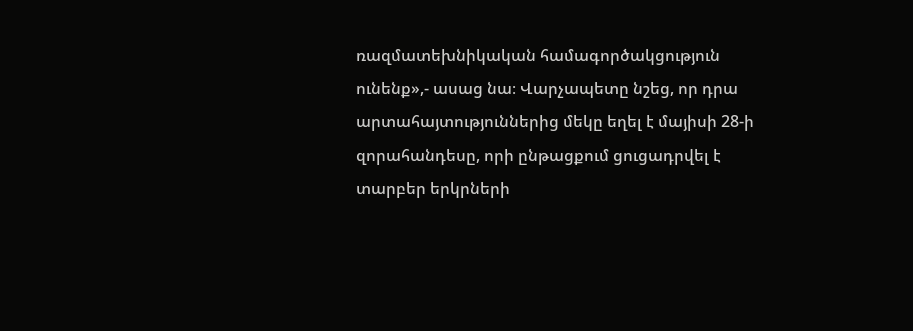ռազմատեխնիկական համագործակցություն ունենք»,- ասաց նա։ Վարչապետը նշեց, որ դրա արտահայտություններից մեկը եղել է մայիսի 28-ի զորահանդեսը, որի ընթացքում ցուցադրվել է տարբեր երկրների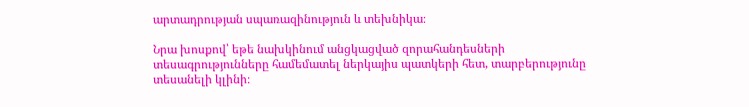արտադրության սպառազինություն և տեխնիկա։

Նրա խոսքով՝ եթե նախկինում անցկացված զորահանդեսների տեսագրությունները համեմատել ներկայիս պատկերի հետ, տարբերությունը տեսանելի կլինի։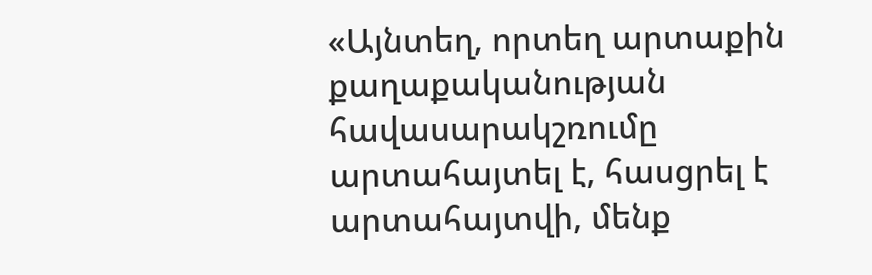«Այնտեղ, որտեղ արտաքին քաղաքականության հավասարակշռումը արտահայտել է, հասցրել է արտահայտվի, մենք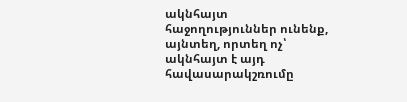ակնհայտ հաջողություններ ունենք, այնտեղ, որտեղ ոչ՝ ակնհայտ է այդ հավասարակշռումը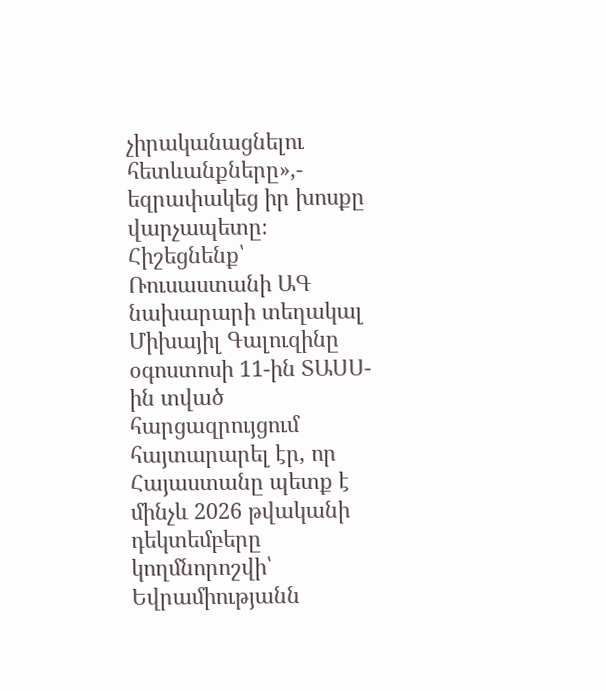չիրականացնելու հետևանքները»,- եզրափակեց իր խոսքը վարչապետը։ Հիշեցնենք՝ Ռուսաստանի ԱԳ նախարարի տեղակալ Միխայիլ Գալուզինը օգոստոսի 11-ին ՏԱՍՍ-ին տված հարցազրույցում հայտարարել էր, որ Հայաստանը պետք է մինչև 2026 թվականի դեկտեմբերը կողմնորոշվի՝ Եվրամիությանն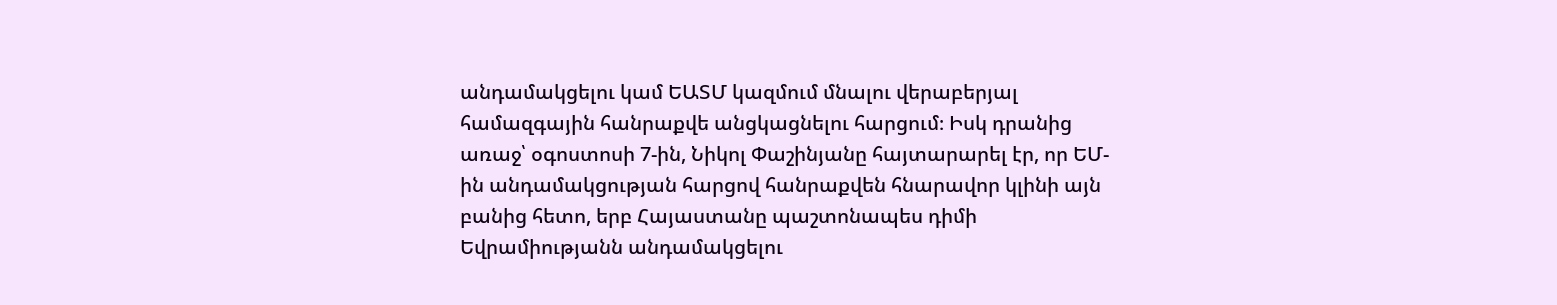անդամակցելու կամ ԵԱՏՄ կազմում մնալու վերաբերյալ համազգային հանրաքվե անցկացնելու հարցում։ Իսկ դրանից առաջ՝ օգոստոսի 7-ին, Նիկոլ Փաշինյանը հայտարարել էր, որ ԵՄ-ին անդամակցության հարցով հանրաքվեն հնարավոր կլինի այն բանից հետո, երբ Հայաստանը պաշտոնապես դիմի Եվրամիությանն անդամակցելու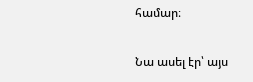համար։

Նա ասել էր՝ այս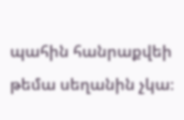պահին հանրաքվեի թեմա սեղանին չկա։